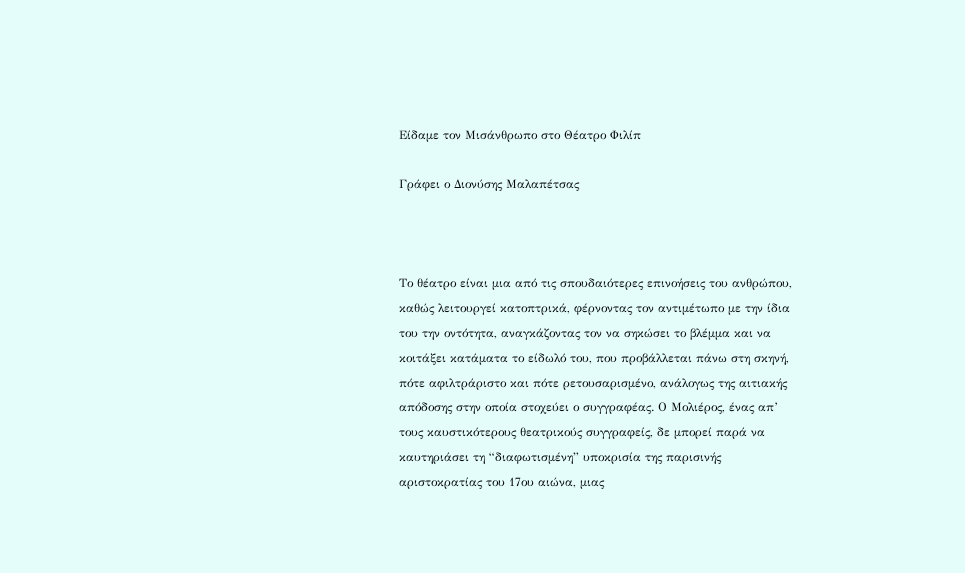Είδαμε τον Μισάνθρωπο στο Θέατρο Φιλίπ

Γράφει ο Διονύσης Μαλαπέτσας



Το θέατρο είναι μια από τις σπουδαιότερες επινοήσεις του ανθρώπου, καθώς λειτουργεί κατοπτρικά, φέρνοντας τον αντιμέτωπο με την ίδια του την οντότητα, αναγκάζοντας τον να σηκώσει το βλέμμα και να κοιτάξει κατάματα το είδωλό του, που προβάλλεται πάνω στη σκηνή, πότε αφιλτράριστο και πότε ρετουσαρισμένο, ανάλογως της αιτιακής απόδοσης στην οποία στοχεύει ο συγγραφέας. Ο Μολιέρος, ένας απ’ τους καυστικότερους θεατρικούς συγγραφείς, δε μπορεί παρά να καυτηριάσει τη “διαφωτισμένη” υποκρισία της παρισινής αριστοκρατίας του 17ου αιώνα, μιας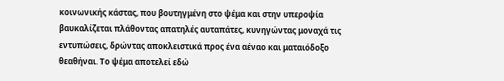κοινωνικής κάστας, που βουτηγμένη στο ψέμα και στην υπεροψία βαυκαλίζεται πλάθοντας απατηλές αυταπάτες, κυνηγώντας μοναχά τις εντυπώσεις, δρώντας αποκλειστικά προς ένα αέναο και ματαιόδοξο θεαθήναι. Το ψέμα αποτελεί εδώ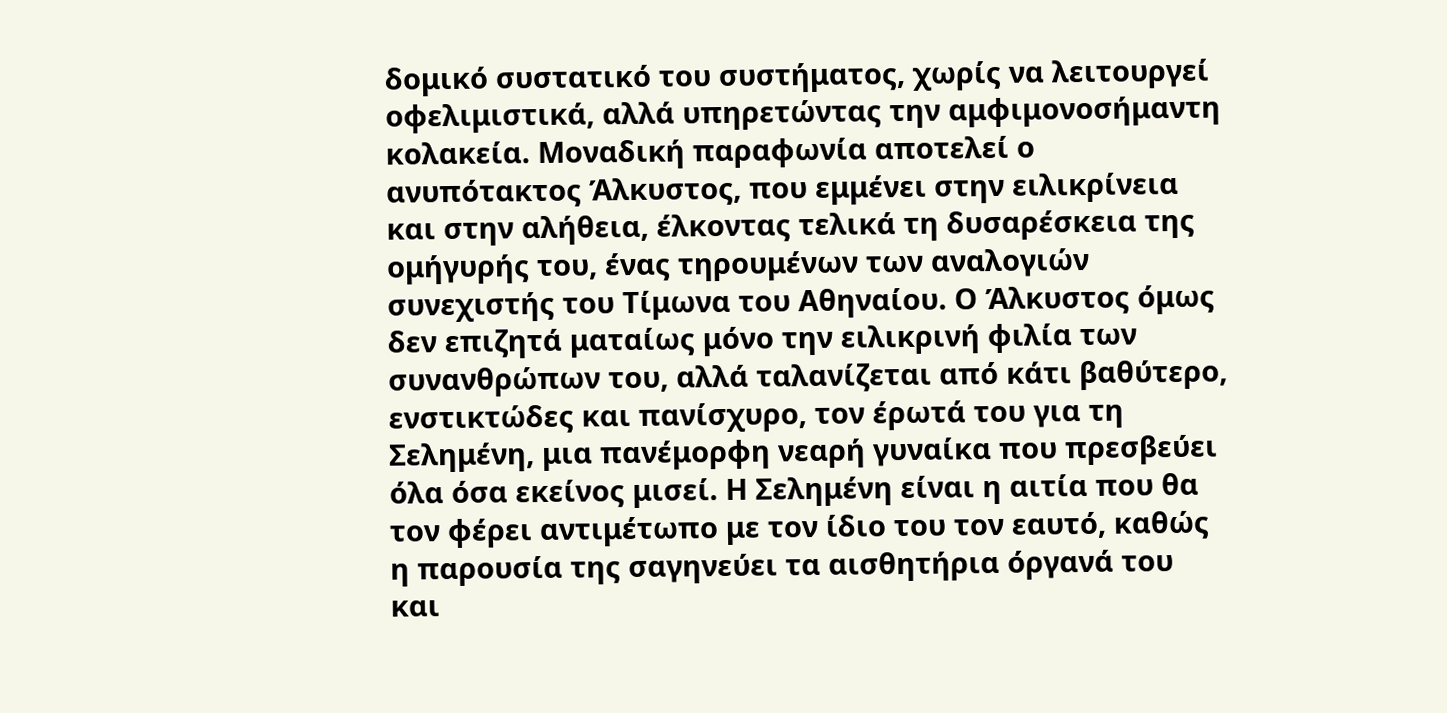δομικό συστατικό του συστήματος, χωρίς να λειτουργεί οφελιμιστικά, αλλά υπηρετώντας την αμφιμονοσήμαντη κολακεία. Μοναδική παραφωνία αποτελεί ο ανυπότακτος Άλκυστος, που εμμένει στην ειλικρίνεια και στην αλήθεια, έλκοντας τελικά τη δυσαρέσκεια της ομήγυρής του, ένας τηρουμένων των αναλογιών συνεχιστής του Τίμωνα του Αθηναίου. Ο Άλκυστος όμως δεν επιζητά ματαίως μόνο την ειλικρινή φιλία των συνανθρώπων του, αλλά ταλανίζεται από κάτι βαθύτερο, ενστικτώδες και πανίσχυρο, τον έρωτά του για τη Σελημένη, μια πανέμορφη νεαρή γυναίκα που πρεσβεύει όλα όσα εκείνος μισεί. Η Σελημένη είναι η αιτία που θα τον φέρει αντιμέτωπο με τον ίδιο του τον εαυτό, καθώς η παρουσία της σαγηνεύει τα αισθητήρια όργανά του και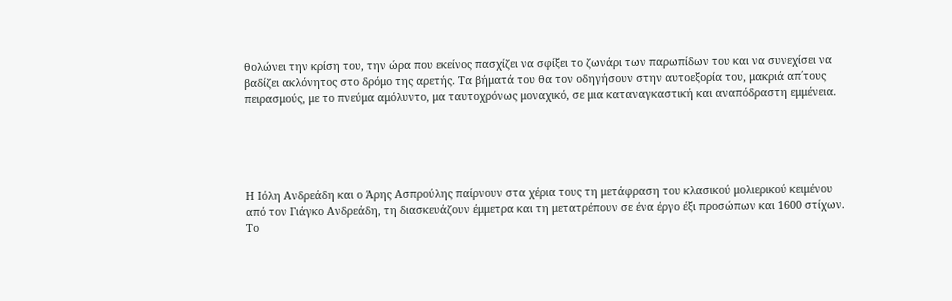θολώνει την κρίση του, την ώρα που εκείνος πασχίζει να σφίξει το ζωνάρι των παρωπίδων του και να συνεχίσει να βαδίζει ακλόνητος στο δρόμο της αρετής. Τα βήματά του θα τον οδηγήσουν στην αυτοεξορία του, μακριά απ΄τους πειρασμούς, με το πνεύμα αμόλυντο, μα ταυτοχρόνως μοναχικό, σε μια καταναγκαστική και αναπόδραστη εμμένεια.





Η Ιόλη Ανδρεάδη και ο Άρης Ασπρούλης παίρνουν στα χέρια τους τη μετάφραση του κλασικού μολιερικού κειμένου από τον Γιάγκο Ανδρεάδη, τη διασκευάζουν έμμετρα και τη μετατρέπουν σε ένα έργο έξι προσώπων και 1600 στίχων. Το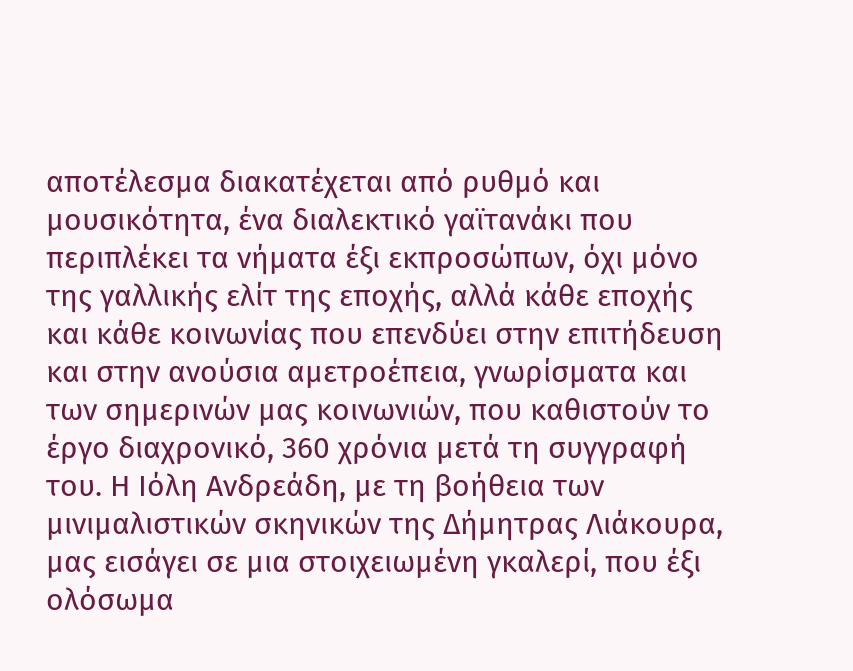αποτέλεσμα διακατέχεται από ρυθμό και μουσικότητα, ένα διαλεκτικό γαϊτανάκι που περιπλέκει τα νήματα έξι εκπροσώπων, όχι μόνο της γαλλικής ελίτ της εποχής, αλλά κάθε εποχής και κάθε κοινωνίας που επενδύει στην επιτήδευση και στην ανούσια αμετροέπεια, γνωρίσματα και των σημερινών μας κοινωνιών, που καθιστούν το έργο διαχρονικό, 360 χρόνια μετά τη συγγραφή του. Η Ιόλη Ανδρεάδη, με τη βοήθεια των μινιμαλιστικών σκηνικών της Δήμητρας Λιάκουρα, μας εισάγει σε μια στοιχειωμένη γκαλερί, που έξι ολόσωμα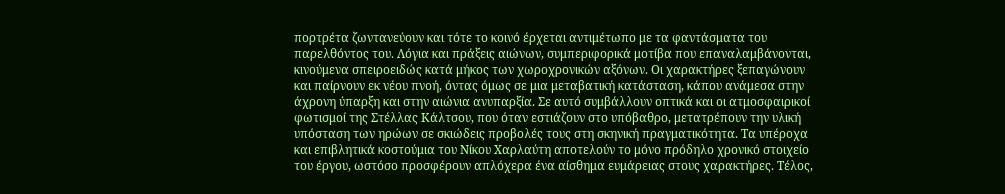πορτρέτα ζωντανεύουν και τότε το κοινό έρχεται αντιμέτωπο με τα φαντάσματα του παρελθόντος του. Λόγια και πράξεις αιώνων, συμπεριφορικά μοτίβα που επαναλαμβάνονται, κινούμενα σπειροειδώς κατά μήκος των χωροχρονικών αξόνων. Οι χαρακτήρες ξεπαγώνουν και παίρνουν εκ νέου πνοή, όντας όμως σε μια μεταβατική κατάσταση, κάπου ανάμεσα στην άχρονη ύπαρξη και στην αιώνια ανυπαρξία. Σε αυτό συμβάλλουν οπτικά και οι ατμοσφαιρικοί φωτισμοί της Στέλλας Κάλτσου, που όταν εστιάζουν στο υπόβαθρο, μετατρέπουν την υλική υπόσταση των ηρώων σε σκιώδεις προβολές τους στη σκηνική πραγματικότητα. Τα υπέροχα και επιβλητικά κοστούμια του Νίκου Χαρλαύτη αποτελούν το μόνο πρόδηλο χρονικό στοιχείο του έργου, ωστόσο προσφέρουν απλόχερα ένα αίσθημα ευμάρειας στους χαρακτήρες. Τέλος,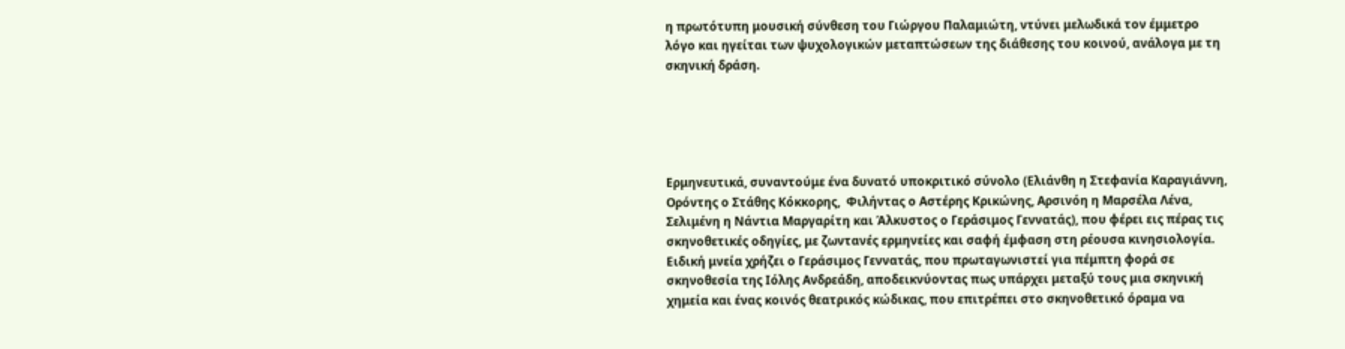η πρωτότυπη μουσική σύνθεση του Γιώργου Παλαμιώτη, ντύνει μελωδικά τον έμμετρο λόγο και ηγείται των ψυχολογικών μεταπτώσεων της διάθεσης του κοινού, ανάλογα με τη σκηνική δράση.





Ερμηνευτικά, συναντούμε ένα δυνατό υποκριτικό σύνολο (Ελιάνθη η Στεφανία Καραγιάννη, Ορόντης ο Στάθης Κόκκορης,  Φιλήντας ο Αστέρης Κρικώνης, Αρσινόη η Μαρσέλα Λένα, Σελιμένη η Νάντια Μαργαρίτη και Άλκυστος ο Γεράσιμος Γεννατάς), που φέρει εις πέρας τις σκηνοθετικές οδηγίες, με ζωντανές ερμηνείες και σαφή έμφαση στη ρέουσα κινησιολογία. Ειδική μνεία χρήζει ο Γεράσιμος Γεννατάς, που πρωταγωνιστεί για πέμπτη φορά σε σκηνοθεσία της Ιόλης Ανδρεάδη, αποδεικνύοντας πως υπάρχει μεταξύ τους μια σκηνική χημεία και ένας κοινός θεατρικός κώδικας, που επιτρέπει στο σκηνοθετικό όραμα να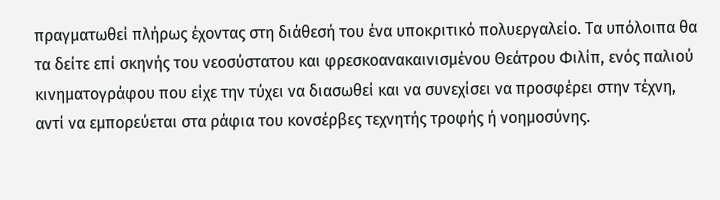πραγματωθεί πλήρως έχοντας στη διάθεσή του ένα υποκριτικό πολυεργαλείο. Τα υπόλοιπα θα τα δείτε επί σκηνής του νεοσύστατου και φρεσκοανακαινισμένου Θεάτρου Φιλίπ, ενός παλιού κινηματογράφου που είχε την τύχει να διασωθεί και να συνεχίσει να προσφέρει στην τέχνη, αντί να εμπορεύεται στα ράφια του κονσέρβες τεχνητής τροφής ή νοημοσύνης.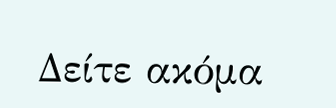Δείτε ακόμα